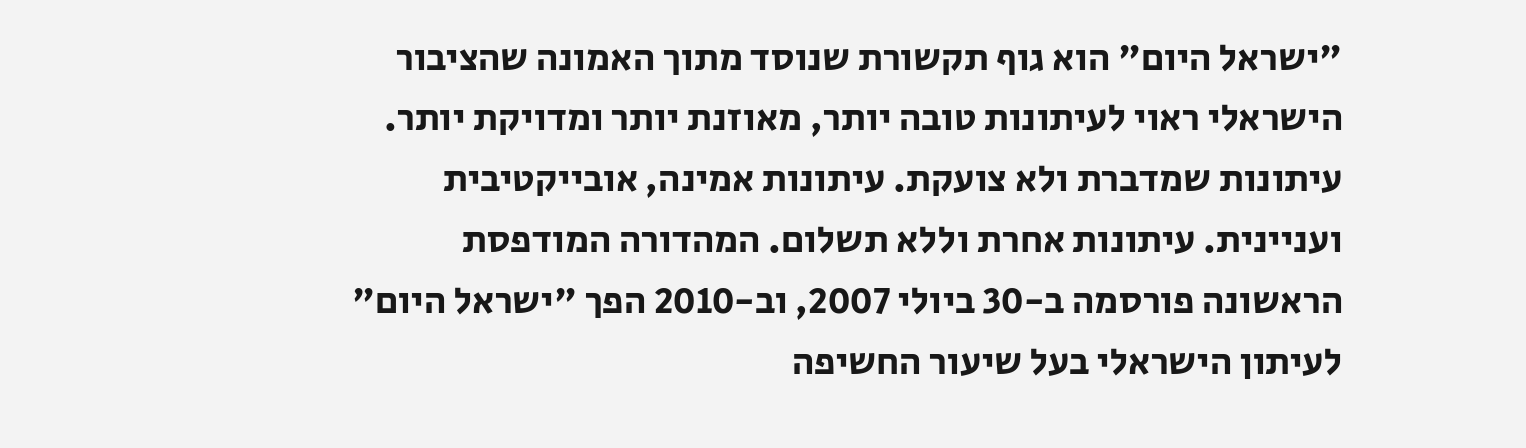"ישראל היום" הוא גוף תקשורת שנוסד מתוך האמונה שהציבור הישראלי ראוי לעיתונות טובה יותר, מאוזנת יותר ומדויקת יותר. עיתונות שמדברת ולא צועקת. עיתונות אמינה, אובייקטיבית ועניינית. עיתונות אחרת וללא תשלום. המהדורה המודפסת הראשונה פורסמה ב-30 ביולי 2007, וב-2010 הפך "ישראל היום" לעיתון הישראלי בעל שיעור החשיפה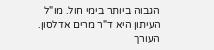הגבוה ביותר בימי חול. מו"ל העיתון היא ד"ר מרים אדלסון. העורך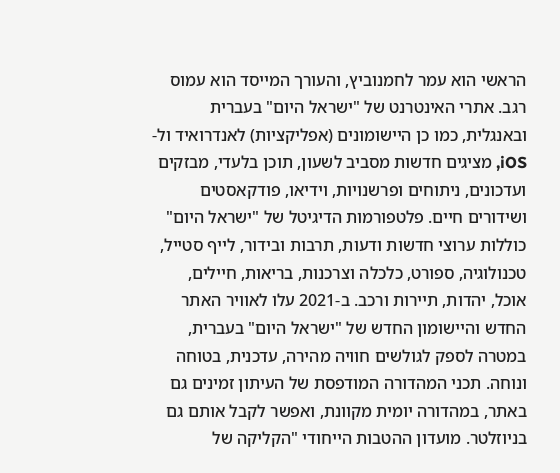הראשי הוא עמר לחמנוביץ, והעורך המייסד הוא עמוס רגב. אתרי האינטרנט של "ישראל היום" בעברית ובאנגלית, כמו כן היישומונים (אפליקציות) לאנדרואיד ול-iOS, מציגים חדשות מסביב לשעון, תוכן בלעדי, מבזקים ועדכונים, ניתוחים ופרשנויות, וידיאו, פודקאסטים ושידורים חיים. פלטפורמות הדיגיטל של "ישראל היום" כוללות ערוצי חדשות ודעות, תרבות ובידור, לייף סטייל, טכנולוגיה, ספורט, כלכלה וצרכנות, בריאות, חיילים, אוכל, יהדות, תיירות ורכב. ב-2021 עלו לאוויר האתר החדש והיישומון החדש של "ישראל היום" בעברית, במטרה לספק לגולשים חוויה מהירה, עדכנית, בטוחה ונוחה. תכני המהדורה המודפסת של העיתון זמינים גם באתר, במהדורה יומית מקוונת, ואפשר לקבל אותם גם בניוזלטר. מועדון ההטבות הייחודי "הקליקה של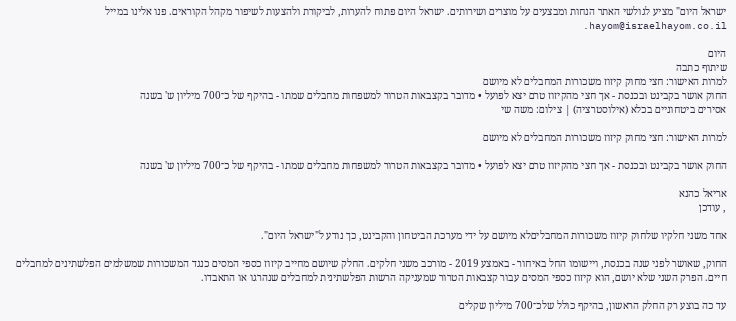ישראל היום" מציע לגולשי האתר הנחות ומבצעים על מוצרים ושירותים. ישראל היום פתוח להערות, לביקורת ולהצעות לשיפור מקהל הקוראים. פנו אלינו במייל hayom@israelhayom.co.il.

היום
שיתוף כתבה
למרות האישור: חצי מחוק קיזוז משכורות המחבלים לא מיושם
החוק אושר בקבינט ובכנסת - אך חצי מהקיזוז טרם יצא לפועל • מדובר בקצבאות הטרור למשפחות מחבלים שמתו - בהיקף של כ־700 מיליון ש' בשנה
אסירים ביטחוניים בכלא (אילוסטרציה) | צילום: משה שי

למרות האישור: חצי מחוק קיזוז משכורות המחבלים לא מיושם

החוק אושר בקבינט ובכנסת - אך חצי מהקיזוז טרם יצא לפועל • מדובר בקצבאות הטרור למשפחות מחבלים שמתו - בהיקף של כ־700 מיליון ש' בשנה

אריאל כהנא
, עודכן

אחד משני חלקיו שלחוק קיזוז משכורות המחבליםלא מיושם על ידי מערכת הביטחון והקבינט, כך נודע ל"ישראל היום".

החוק, שאושר לפני שנה בכנסת, ויישומו החל באיחור - באמצע 2019 - מורכב משני חלקים. החלק שיושם מחייב קיזוז כספי המסים כנגד המשכורות שמשלמים הפלשתינים למחבלים חיים. הפרק השני שלא יושם, הוא קיזוז כספי המסים עבור קצבאות הטרור שמעניקה הרשות הפלשתינית למחבלים שנהרגו או התאבדו.

עד כה בוצע רק החלק הראשון, בהיקף כולל שלכ־700 מיליון שקלים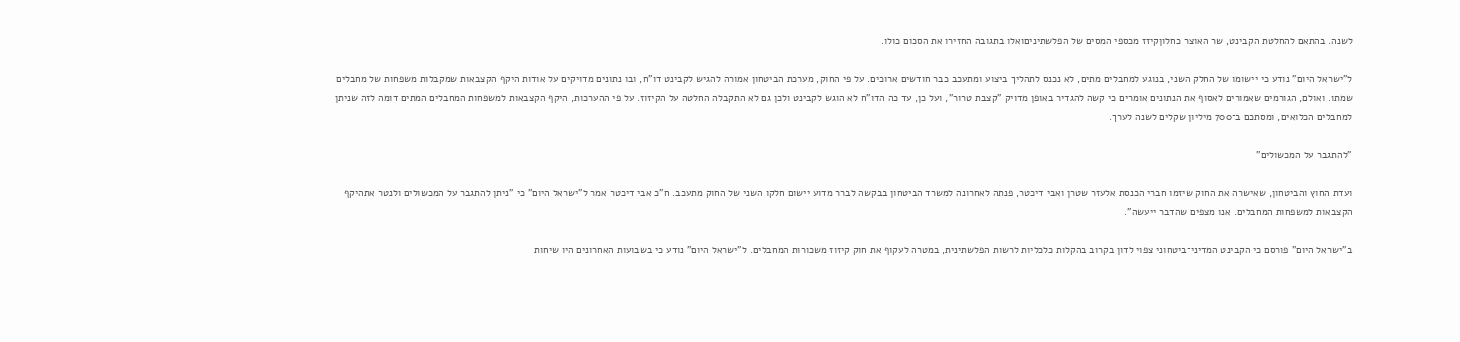לשנה. בהתאם להחלטת הקבינט, שר האוצר כחלוןקיזז מכספי המסים של הפלשתיניםואלו בתגובה החזירו את הסכום כולו.

ל"ישראל היום" נודע כי יישומו של החלק השני, בנוגע למחבלים מתים, לא נכנס לתהליך ביצוע ומתעכב כבר חודשים ארוכים. על פי החוק, מערכת הביטחון אמורה להגיש לקבינט דו"ח, ובו נתונים מדויקים על אודות היקף הקצבאות שמקבלות משפחות של מחבלים שמתו. ואולם, הגורמים שאמורים לאסוף את הנתונים אומרים כי קשה להגדיר באופן מדויק "קצבת טרור", ועל כן, עד כה הדו"ח לא הוגש לקבינט ולכן גם לא התקבלה החלטה על הקיזוז. על פי ההערכות, היקף הקצבאות למשפחות המחבלים המתים דומה לזה שניתן למחבלים הכלואים, ומסתכם ב־700 מיליון שקלים לשנה לערך.

"להתגבר על המכשולים"

ועדת החוץ והביטחון, שאישרה את החוק שיזמו חברי הכנסת אלעזר שטרן ואבי דיכטר, פנתה לאחרונה למשרד הביטחון בבקשה לברר מדוע יישום חלקו השני של החוק מתעכב. ח"כ אבי דיכטר אמר ל"ישראל היום" כי "ניתן להתגבר על המכשולים ולנטר אתהיקף הקצבאות למשפחות המחבלים. אנו מצפים שהדבר ייעשה".

ב"ישראל היום" פורסם כי הקבינט המדיני־ביטחוני צפוי לדון בקרוב בהקלות כלכליות לרשות הפלשתינית, במטרה לעקוף את חוק קיזוז משכורות המחבלים. ל"ישראל היום" נודע כי בשבועות האחרונים היו שיחות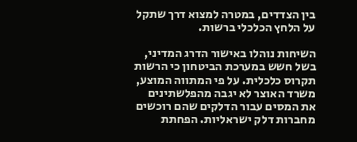בין הצדדים, במטרה למצוא דרך שתקל על הלחץ הכלכלי ברשות.

השיחות נוהלו באישור הדרג המדיני, בשל חשש במערכת הביטחון כי הרשות תקרוס כלכלית. על פי המתווה המוצע, משרד האוצר לא יגבה מהפלשתינים את המסים עבור הדלקים שהם רוכשים מחברות דלק ישראליות. הפחתת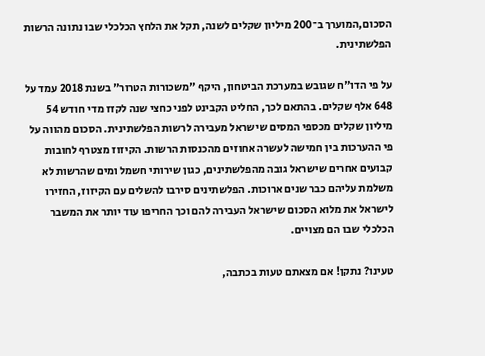הסכום,המוערך ב־200 מיליון שקלים לשנה, תקל את הלחץ הכלכלי שבו נתונה הרשות הפלשתינית.

על פי הדו"ח שגובש במערכת הביטחון, היקף "משכורות הטרור" בשנת 2018 עמד על 648 אלף שקלים. בהתאם לכך, החליט הקבינט לפני כחצי שנה לקזז מדי חודש 54 מיליון שקלים מכספי המסים שישראל מעבירה לרשות הפלשתינית. הסכום מהווה על פי ההערכות בין חמישה לעשרה אחוזים מהכנסות הרשות. הקיזוז מצטרף לחובות קבועים אחרים שישראל גובה מהפלשתינים, כגון שירותי חשמל ומים שהרשות לא משלמת עליהם כבר שנים ארוכות. הפלשתינים סירבו להשלים עם הקיזוז, החזירו לישראל את מלוא הסכום שישראל העבירה להם וכך החריפו עוד יותר את המשבר הכלכלי שבו הם מצויים.

טעינו? נתקן! אם מצאתם טעות בכתבה,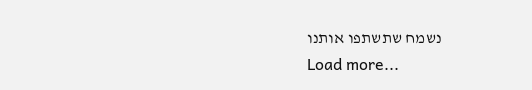נשמח שתשתפו אותנו
Load more...